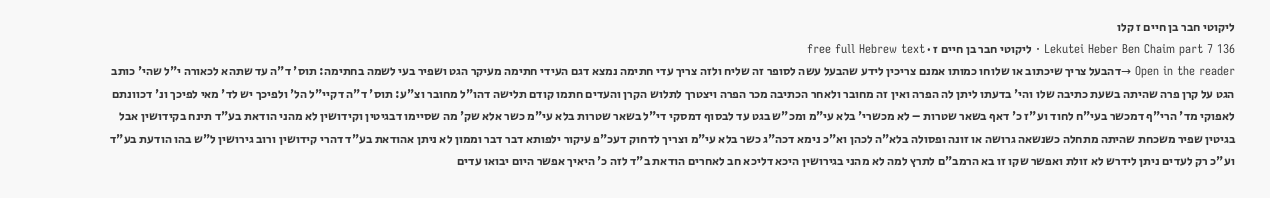ליקוטי חבר בן חיים ז קלו
Lekutei Heber Ben Chaim part 7 136 · ליקוטי חבר בן חיים ז · free full Hebrew text
Open in the reader →דהבעל צריך שיכתוב או שלוחו כמותו אמנם צריכין לידע שהבעל עשה לסופר זה שליח ולזה צריך עדי חתימה נמצא דגם העידי חתימה מעיקר הגט ושפיר בעי לשמה בחתימה: תוס' ד"ה עד שתהא לכאורה י"ל שהי' כותב הגט על קרן פרה שהיתה בשעת כתיבה שלו והי' בדעתו ליתן לה הפרה ואין זה מחובר ולאחר הכתיבה מכר הפרה ויצטרך לתלוש הקרן והעדים חתמו קודם תלישה דהו"ל מחובר וצ"ע: תוס' ד"ה דקיי"ל הל' ולפיכך יש לד' מאי לפיכך ונ' דכוונתם לאפוקי מד' הרי"ף דמכשר בעי"ח לחוד וע"ז כ' דאף בשאר שטרות – לא מכשרי' בלא עי"מ ומכ"ש בגט עד לבסוף דמסקי די"ל בשאר שטרות בלא עי"מ כשר אלא שק' מה שסיימו דבגיטין וקידושין לא מהני הודאת בע"ד תינח בקידושין אבל בגיטין שפיר משכחת שהיתה מתחלה כשנשאה גרושה או זונה ופסולה בלא"ה לכהן וא"כ נימא דכה"ג כשר בלא עי"מ וצריך לדחוק דעכ"פ עיקור ילפותא דבר דבר וממון לא ניתן אהודאת בע"ד דהרי קידושין ורוב גירושין ל"ש בהו הודעת בע"ד וע"כ רק לעדים ניתן לידרש לא זולת ואפשר שקו זו בא הרמב"ם לתרץ למה לא מהני בגירושין היכא דליכא חב לאחרים הודאת ב"ד לזה כ' היאיך אפשר היום יבואו עדים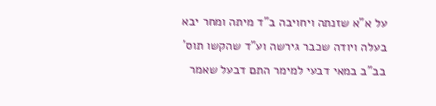על א"א שזנתה ויחויבה ב"ד מיתה ומחר יבא בעלה ויודה שכבר גירשה וע"ד שהקשו תוס' בב"ב במאי דבעי למימר התם דבעל שאמר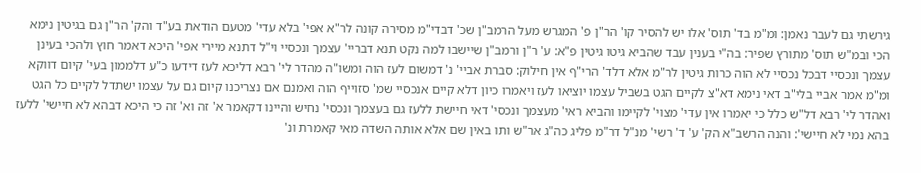גירשתי גם לעבר נאמן: ומ"מ בד' תוס' אלו יש להסיר קו' הר"ן פ' המגרש מעל הרמב"ן שכ' דבדי"מ מסירה קונה לר"א אפי' בלא עדי' מטעם הודאת בע"ד והק' הר"ן גם בגיטין נימא הכי ובמ"ש תוס' מתורץ שפיר: בה"י בענין עבד שהביא גיטו גיטין פ"א: ע' ר"ן ורמב"ן שיישבו למה נקט תנא דבריי' עצמך ונכסיי וי"ל דתנא מיירי אפי' היכא דאמר חוץ ולהכי בעינן עצמך ונכסיי דבכל נכסיי לא הוה כרות גיטין לר"מ אלא דלד' הרי"ף אין חילוק: סברת אביי' נ' דמשום לעז הוה ומשו"ה מהדר לי' רבא דליכא לעז דידעו כ"ע דלממון בעי' קיום דווקא ומ"מ אמר אביי בלי"ב דאי נימא דא"צ לקיים הגט בשביל עצמו יוציאו לעז ויאמרו כיון דלא קיים אנכסיי שמ' סזוייף הוה ואמנם אם נצריכנו קיום גם על עצמו ישתדל לקיים כל הגט ואהדר לי' רבא דל"ש כלל כי יאמרו אין עדי' מצוי' לקיימו והביא ראי' מעצמך ונכסי' דאי חיישת ללעז גם בעצמך ונכסי' נחיש והיינו דקאמר א' זה וא' זה כי היכא דבהא לא חיישי' ללעז בהא נמי לא חיישי': והנה הרשב"א הק' ע' ד' רשי' מנ"ל דר"מ פליג כה"ג אר"ש ותו באין שם אלא אותה השדה מאי קאמרת ונ'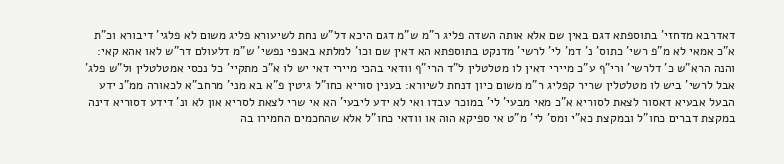דאדרבא מדחזי' בתוספתא דגם באין שם אלא אותה השדה פליג ר"מ ש"מ דגם היכא דל"ש נחת לשיעורא פליג משום לא פלגי' דיבורא וכ"ת א"כ אמאי לא מ"פ רשי' כתוס' נ' דמ' לי' לרשי' מדנקט בתוספתא הא דאין שם וכו' למלתא באנפי נפשי' ש"מ דלעולם דר"ש לאו אהא קאי: והנה הרא"ש כ' דלרשי' ורי"ף ע"כ מיירי דאין לו מטלטלין ל"ד הרי"ף וודאי בהכי מיירי דאי יש לו א"כ מתקיי' כל נכסי אמטלטלין ול"ש פלג' אבל לרשי' ביש לו מטלטלין שריר קפליג ר"מ משום כיון דנחת לשיורא: בענין סוריא כחו"ל גיטין פ"א בא מני' מרחב"א לכאורה ממ"נ ידע הבעל אבעיא דאסור לצאת לסוריא א"כ מאי מבעי' לי' במוכר עבדו ואי לא ידע ליבעי' הא אי שרי לצאת לסריא און לא ונ' דידע דסוריא דינה במקצת דברים כחו"ל ובמקצת כא"י ומס' לי' מ"ט אי ספיקא הוה או וודאי כחו"ל אלא שהחכמים החמירו בה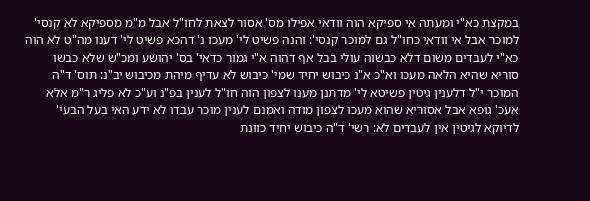במקצת כא"י ומעתה אי ספיקא הוה וודאי אפילו מס' אסור לצאת לחו"ל אבל מ"מ מספיקא לא קנסי' למוכר אבל אי וודאי כחו"ל גם למוכר קנסי': והנה פשיט לי' מעכו נ' דהכא פשיט לי' דענו מה"ט לא הוה כא"י לעבדים משום דלא כבשוה עולי בבל אף דהוה א"י גמור כדאי' בס' יהושע ומכ"ש שלא כבשו סוריא שהיא הלאה מעכו וא"כ א"נ כיבוש יחיד שמי' כיבוש לא עדיף מיהת מכיבוש יב"נ: תוס' ד"ה המוכר י"ל דלענין גיטין פשיטא לי' מדתנן מענו לצפון הוה חו"ל לענין בפ"נ וע"כ לא פליג ר"מ אלא אעכ' גופא אבל אסוריא שהוא מעכו לצפון מודה ואמנם לענין מוכר עבדו לא ידע האי בעל הבעי' לדיוקא לגיטין אין לעבדים לא: רשי' ד"ה כיבוש יחיד כוונת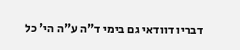דבריו דוודאי גם בימי ד"ה ע"ה הי' כל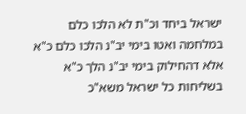ישראל ביחד וכ"ת לא הלכו כלם במלחמה ואטו בימי יב"נ הלכו כלם כ"א אלא דהחילוק בימי יב"נ הלך כ"א בשליחות כל ישראל משא"כ